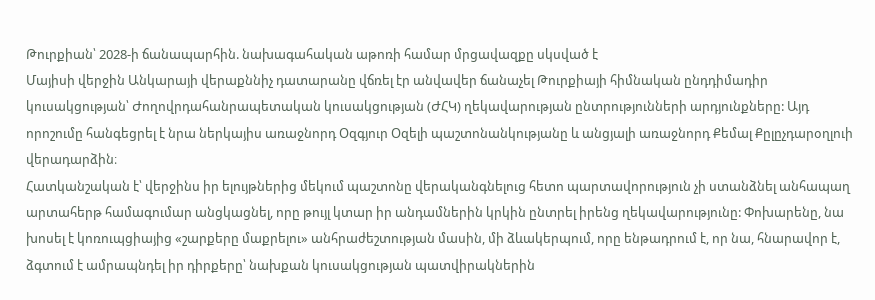Թուրքիան՝ 2028-ի ճանապարհին. նախագահական աթոռի համար մրցավազքը սկսված է
Մայիսի վերջին Անկարայի վերաքննիչ դատարանը վճռել էր անվավեր ճանաչել Թուրքիայի հիմնական ընդդիմադիր կուսակցության՝ Ժողովրդահանրապետական կուսակցության (ԺՀԿ) ղեկավարության ընտրությունների արդյունքները: Այդ որոշումը հանգեցրել է նրա ներկայիս առաջնորդ Օզգյուր Օզելի պաշտոնանկությանը և անցյալի առաջնորդ Քեմալ Քըլըչդարօղլուի վերադարձին։
Հատկանշական է՝ վերջինս իր ելույթներից մեկում պաշտոնը վերականգնելուց հետո պարտավորություն չի ստանձնել անհապաղ արտահերթ համագումար անցկացնել, որը թույլ կտար իր անդամներին կրկին ընտրել իրենց ղեկավարությունը: Փոխարենը, նա խոսել է կոռուպցիայից «շարքերը մաքրելու» անհրաժեշտության մասին, մի ձևակերպում, որը ենթադրում է, որ նա, հնարավոր է, ձգտում է ամրապնդել իր դիրքերը՝ նախքան կուսակցության պատվիրակներին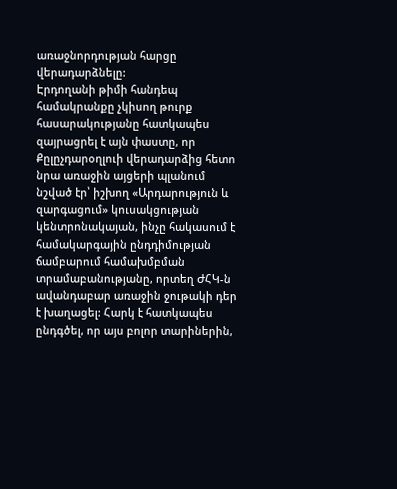առաջնորդության հարցը վերադարձնելը:
Էրդողանի թիմի հանդեպ համակրանքը չկիսող թուրք հասարակությանը հատկապես զայրացրել է այն փաստը, որ Քըլըչդարօղլուի վերադարձից հետո նրա առաջին այցերի պլանում նշված էր՝ իշխող «Արդարություն և զարգացում» կուսակցության կենտրոնակայան, ինչը հակասում է համակարգային ընդդիմության ճամբարում համախմբման տրամաբանությանը, որտեղ ԺՀԿ-ն ավանդաբար առաջին ջութակի դեր է խաղացել: Հարկ է հատկապես ընդգծել, որ այս բոլոր տարիներին,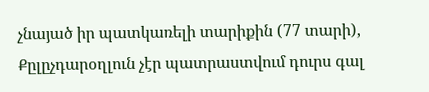չնայած իր պատկառելի տարիքին (77 տարի), Քըլըչդարօղլուն չէր պատրաստվում դուրս գալ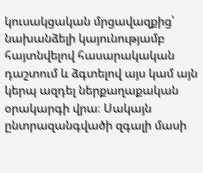կուսակցական մրցավազքից՝ նախանձելի կայունությամբ հայտնվելով հասարակական դաշտում և ձգտելով այս կամ այն կերպ ազդել ներքաղաքական օրակարգի վրա։ Սակայն ընտրազանգվածի զգալի մասի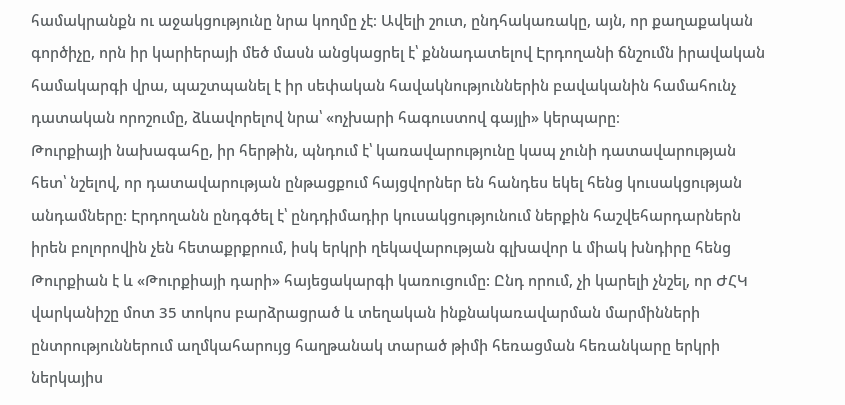համակրանքն ու աջակցությունը նրա կողմը չէ։ Ավելի շուտ, ընդհակառակը, այն, որ քաղաքական գործիչը, որն իր կարիերայի մեծ մասն անցկացրել է՝ քննադատելով Էրդողանի ճնշումն իրավական համակարգի վրա, պաշտպանել է իր սեփական հավակնություններին բավականին համահունչ դատական որոշումը, ձևավորելով նրա՝ «ոչխարի հագուստով գայլի» կերպարը։
Թուրքիայի նախագահը, իր հերթին, պնդում է՝ կառավարությունը կապ չունի դատավարության հետ՝ նշելով, որ դատավարության ընթացքում հայցվորներ են հանդես եկել հենց կուսակցության անդամները: Էրդողանն ընդգծել է՝ ընդդիմադիր կուսակցությունում ներքին հաշվեհարդարներն իրեն բոլորովին չեն հետաքրքրում, իսկ երկրի ղեկավարության գլխավոր և միակ խնդիրը հենց Թուրքիան է և «Թուրքիայի դարի» հայեցակարգի կառուցումը: Ընդ որում, չի կարելի չնշել, որ ԺՀԿ վարկանիշը մոտ 35 տոկոս բարձրացրած և տեղական ինքնակառավարման մարմինների ընտրություններում աղմկահարույց հաղթանակ տարած թիմի հեռացման հեռանկարը երկրի ներկայիս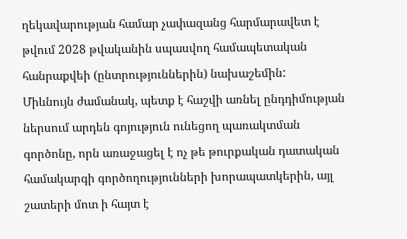ղեկավարության համար չափազանց հարմարավետ է թվում 2028 թվականին սպասվող համապետական հանրաքվեի (ընտրություններին) նախաշեմին:
Միևնույն ժամանակ, պետք է հաշվի առնել ընդդիմության ներսում արդեն գոյություն ունեցող պառակտման գործոնը, որն առաջացել է ոչ թե թուրքական դատական համակարգի գործողությունների խորապատկերին, այլ շատերի մոտ ի հայտ է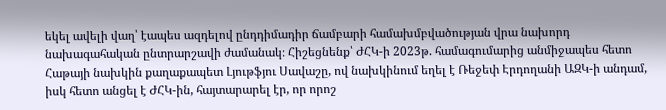եկել ավելի վաղ՝ էապես ազդելով ընդդիմադիր ճամբարի համախմբվածության վրա նախորդ նախագահական ընտրարշավի ժամանակ։ Հիշեցնենք՝ ԺՀԿ-ի 2023թ. համագումարից անմիջապես հետո Հաթայի նախկին քաղաքապետ Լյութֆյու Սավաշը, ով նախկինում եղել է Ռեջեփ Էրդողանի ԱԶԿ-ի անդամ, իսկ հետո անցել է ԺՀԿ-ին, հայտարարել էր, որ որոշ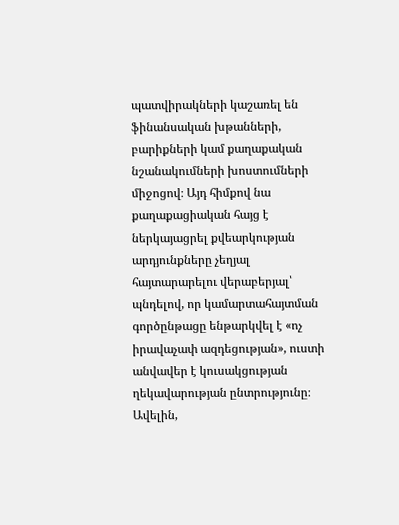պատվիրակների կաշառել են ֆինանսական խթանների, բարիքների կամ քաղաքական նշանակումների խոստումների միջոցով։ Այդ հիմքով նա քաղաքացիական հայց է ներկայացրել քվեարկության արդյունքները չեղյալ հայտարարելու վերաբերյալ՝ պնդելով, որ կամարտահայտման գործընթացը ենթարկվել է «ոչ իրավաչափ ազդեցության», ուստի անվավեր է կուսակցության ղեկավարության ընտրությունը։ Ավելին,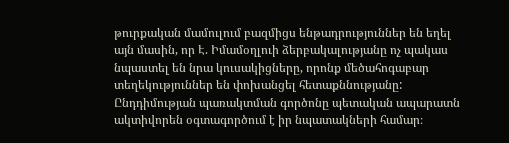թուրքական մամուլում բազմիցս ենթադրություններ են եղել այն մասին, որ Է. Իմամօղլուի ձերբակալությանը ոչ պակաս նպաստել են նրա կուսակիցները, որոնք մեծահոգաբար տեղեկություններ են փոխանցել հետաքննությանը:
Ընդդիմության պառակտման գործոնը պետական ապարատն ակտիվորեն օգտագործում է իր նպատակների համար։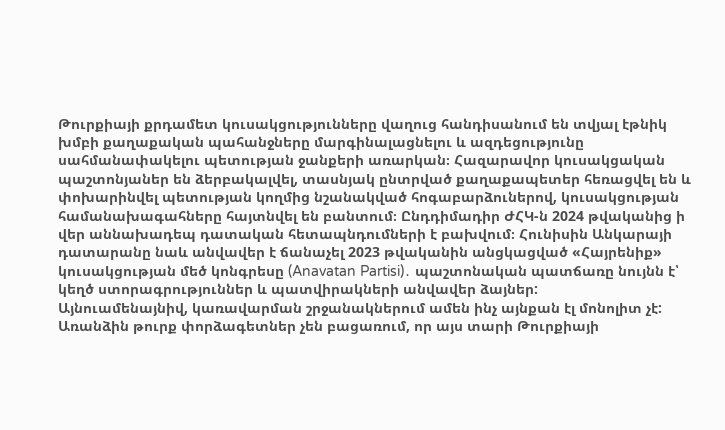Թուրքիայի քրդամետ կուսակցությունները վաղուց հանդիսանում են տվյալ էթնիկ խմբի քաղաքական պահանջները մարգինալացնելու և ազդեցությունը սահմանափակելու պետության ջանքերի առարկան։ Հազարավոր կուսակցական պաշտոնյաներ են ձերբակալվել, տասնյակ ընտրված քաղաքապետեր հեռացվել են և փոխարինվել պետության կողմից նշանակված հոգաբարձուներով, կուսակցության համանախագահները հայտնվել են բանտում։ Ընդդիմադիր ԺՀԿ-ն 2024 թվականից ի վեր աննախադեպ դատական հետապնդումների է բախվում։ Հունիսին Անկարայի դատարանը նաև անվավեր է ճանաչել 2023 թվականին անցկացված «Հայրենիք» կուսակցության մեծ կոնգրեսը (Anavatan Partisi)․ պաշտոնական պատճառը նույնն է՝ կեղծ ստորագրություններ և պատվիրակների անվավեր ձայներ:
Այնուամենայնիվ, կառավարման շրջանակներում ամեն ինչ այնքան էլ մոնոլիտ չէ: Առանձին թուրք փորձագետներ չեն բացառում, որ այս տարի Թուրքիայի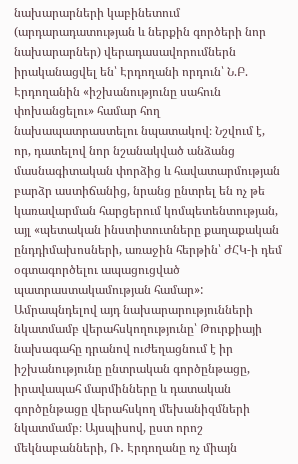նախարարների կաբինետում (արդարադատության և ներքին գործերի նոր նախարարներ) վերադասավորումներն իրականացվել են՝ Էրդողանի որդուն՝ Ն.Բ. Էրդողանին «իշխանությունը սահուն փոխանցելու» համար հող նախապատրաստելու նպատակով։ Նշվում է, որ, դատելով նոր նշանակված անձանց մասնագիտական փորձից և հավատարմության բարձր աստիճանից, նրանց ընտրել են ոչ թե կառավարման հարցերում կոմպետենտության, այլ «պետական ինստիտուտները քաղաքական ընդդիմախոսների, առաջին հերթին՝ ԺՀԿ-ի դեմ օգտագործելու ապացուցված պատրաստակամության համար»: Ամրապնդելով այդ նախարարությունների նկատմամբ վերահսկողությունը՝ Թուրքիայի նախագահը դրանով ուժեղացնում է իր իշխանությունը ընտրական գործընթացը, իրավապահ մարմինները և դատական գործընթացը վերահսկող մեխանիզմների նկատմամբ։ Այսպիսով, ըստ որոշ մեկնաբանների, Ռ․ Էրդողանը ոչ միայն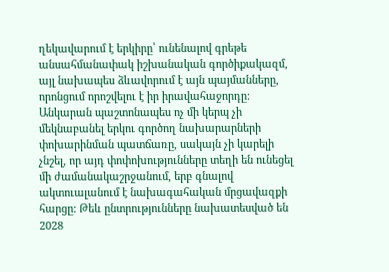ղեկավարում է երկիրը՝ ունենալով գրեթե անսահմանափակ իշխանական գործիքակազմ, այլ նախապես ձևավորում է այն պայմանները, որոնցում որոշվելու է իր իրավահաջորդը:
Անկարան պաշտոնապես ոչ մի կերպ չի մեկնաբանել երկու գործող նախարարների փոխարինման պատճառը, սակայն չի կարելի չնշել, որ այդ փոփոխությունները տեղի են ունեցել մի ժամանակաշրջանում, երբ գնալով ակտուալանում է նախագահական մրցավազքի հարցը: Թեև ընտրությունները նախատեսված են 2028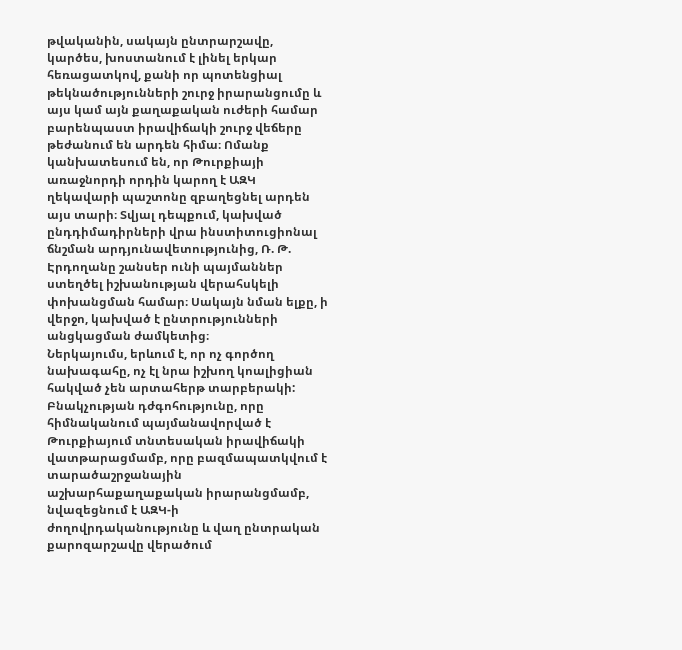թվականին, սակայն ընտրարշավը, կարծես, խոստանում է լինել երկար հեռացատկով, քանի որ պոտենցիալ թեկնածությունների շուրջ իրարանցումը և այս կամ այն քաղաքական ուժերի համար բարենպաստ իրավիճակի շուրջ վեճերը թեժանում են արդեն հիմա։ Ոմանք կանխատեսում են, որ Թուրքիայի առաջնորդի որդին կարող է ԱԶԿ ղեկավարի պաշտոնը զբաղեցնել արդեն այս տարի։ Տվյալ դեպքում, կախված ընդդիմադիրների վրա ինստիտուցիոնալ ճնշման արդյունավետությունից, Ռ. Թ. Էրդողանը շանսեր ունի պայմաններ ստեղծել իշխանության վերահսկելի փոխանցման համար։ Սակայն նման ելքը, ի վերջո, կախված է ընտրությունների անցկացման ժամկետից։
Ներկայումս, երևում է, որ ոչ գործող նախագահը, ոչ էլ նրա իշխող կոալիցիան հակված չեն արտահերթ տարբերակի: Բնակչության դժգոհությունը, որը հիմնականում պայմանավորված է Թուրքիայում տնտեսական իրավիճակի վատթարացմամբ, որը բազմապատկվում է տարածաշրջանային աշխարհաքաղաքական իրարանցմամբ, նվազեցնում է ԱԶԿ-ի ժողովրդականությունը և վաղ ընտրական քարոզարշավը վերածում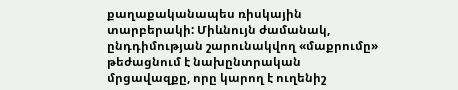քաղաքականապես ռիսկային տարբերակի: Միևնույն ժամանակ, ընդդիմության շարունակվող «մաքրումը» թեժացնում է նախընտրական մրցավազքը, որը կարող է ուղենիշ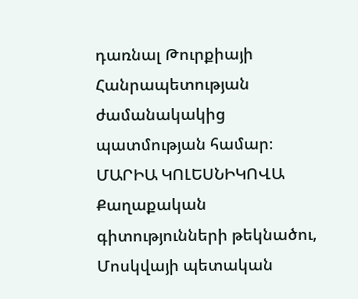դառնալ Թուրքիայի Հանրապետության ժամանակակից պատմության համար։
ՄԱՐԻԱ ԿՈԼԵՍՆԻԿՈՎԱ
Քաղաքական գիտությունների թեկնածու, Մոսկվայի պետական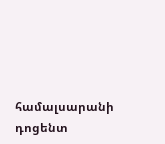համալսարանի դոցենտ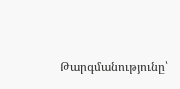Թարգմանությունը՝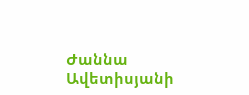Ժաննա Ավետիսյանի